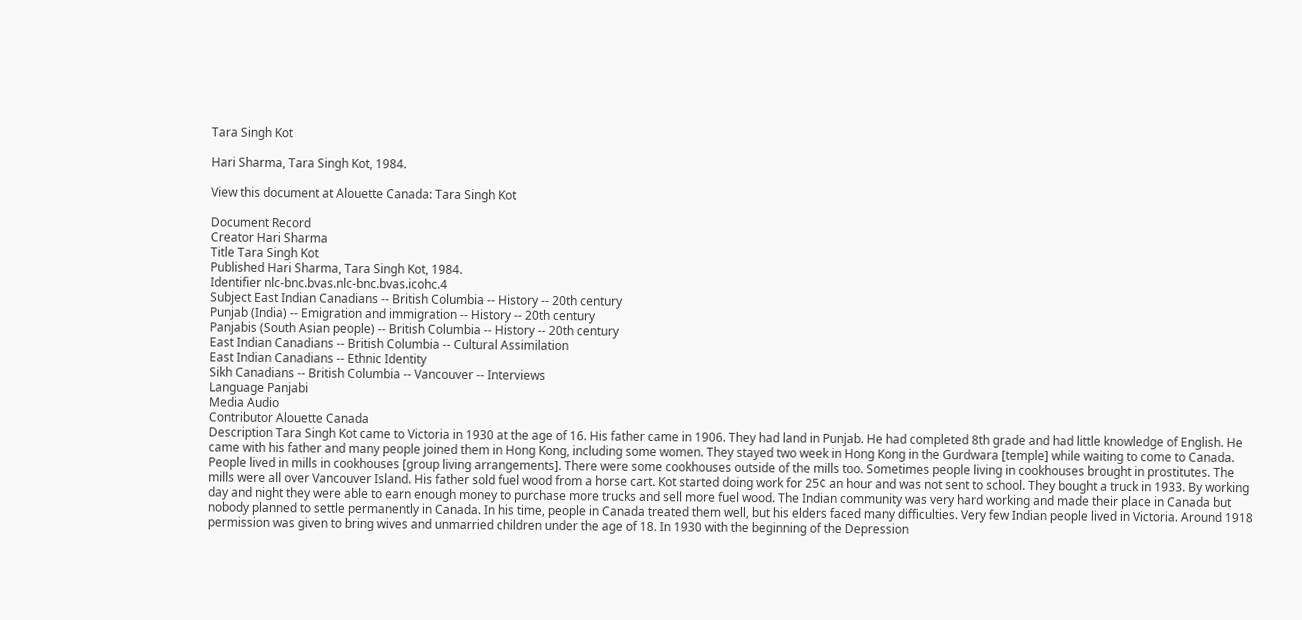Tara Singh Kot

Hari Sharma, Tara Singh Kot, 1984.

View this document at Alouette Canada: Tara Singh Kot

Document Record
Creator Hari Sharma
Title Tara Singh Kot
Published Hari Sharma, Tara Singh Kot, 1984.
Identifier nlc-bnc.bvas.nlc-bnc.bvas.icohc.4
Subject East Indian Canadians -- British Columbia -- History -- 20th century
Punjab (India) -- Emigration and immigration -- History -- 20th century
Panjabis (South Asian people) -- British Columbia -- History -- 20th century
East Indian Canadians -- British Columbia -- Cultural Assimilation
East Indian Canadians -- Ethnic Identity
Sikh Canadians -- British Columbia -- Vancouver -- Interviews
Language Panjabi
Media Audio
Contributor Alouette Canada
Description Tara Singh Kot came to Victoria in 1930 at the age of 16. His father came in 1906. They had land in Punjab. He had completed 8th grade and had little knowledge of English. He came with his father and many people joined them in Hong Kong, including some women. They stayed two week in Hong Kong in the Gurdwara [temple] while waiting to come to Canada. People lived in mills in cookhouses [group living arrangements]. There were some cookhouses outside of the mills too. Sometimes people living in cookhouses brought in prostitutes. The mills were all over Vancouver Island. His father sold fuel wood from a horse cart. Kot started doing work for 25¢ an hour and was not sent to school. They bought a truck in 1933. By working day and night they were able to earn enough money to purchase more trucks and sell more fuel wood. The Indian community was very hard working and made their place in Canada but nobody planned to settle permanently in Canada. In his time, people in Canada treated them well, but his elders faced many difficulties. Very few Indian people lived in Victoria. Around 1918 permission was given to bring wives and unmarried children under the age of 18. In 1930 with the beginning of the Depression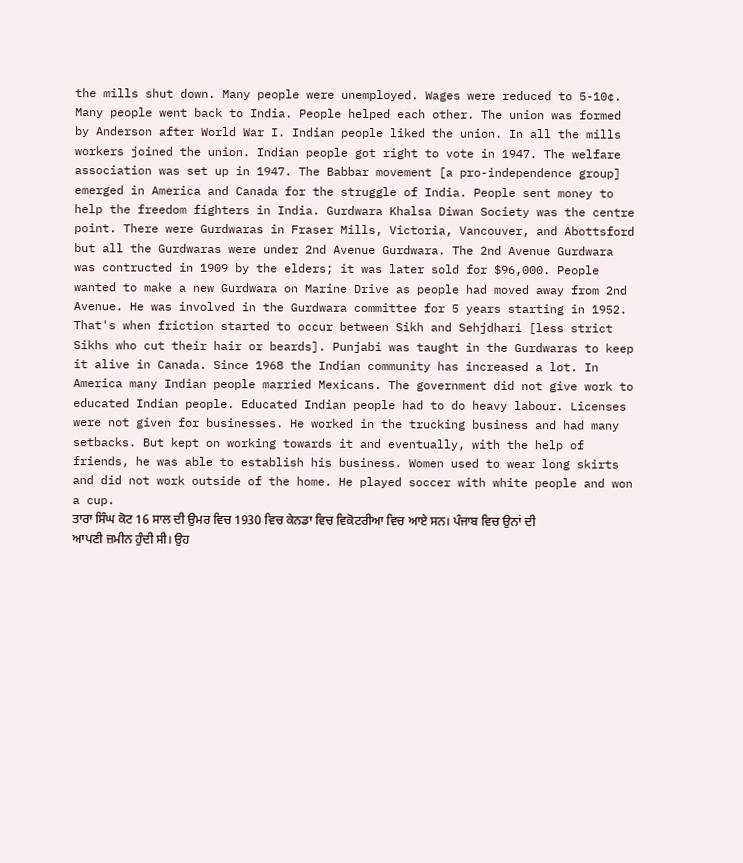the mills shut down. Many people were unemployed. Wages were reduced to 5-10¢. Many people went back to India. People helped each other. The union was formed by Anderson after World War I. Indian people liked the union. In all the mills workers joined the union. Indian people got right to vote in 1947. The welfare association was set up in 1947. The Babbar movement [a pro-independence group] emerged in America and Canada for the struggle of India. People sent money to help the freedom fighters in India. Gurdwara Khalsa Diwan Society was the centre point. There were Gurdwaras in Fraser Mills, Victoria, Vancouver, and Abottsford but all the Gurdwaras were under 2nd Avenue Gurdwara. The 2nd Avenue Gurdwara was contructed in 1909 by the elders; it was later sold for $96,000. People wanted to make a new Gurdwara on Marine Drive as people had moved away from 2nd Avenue. He was involved in the Gurdwara committee for 5 years starting in 1952. That's when friction started to occur between Sikh and Sehjdhari [less strict Sikhs who cut their hair or beards]. Punjabi was taught in the Gurdwaras to keep it alive in Canada. Since 1968 the Indian community has increased a lot. In America many Indian people married Mexicans. The government did not give work to educated Indian people. Educated Indian people had to do heavy labour. Licenses were not given for businesses. He worked in the trucking business and had many setbacks. But kept on working towards it and eventually, with the help of friends, he was able to establish his business. Women used to wear long skirts and did not work outside of the home. He played soccer with white people and won a cup.
ਤਾਰਾ ਸਿੰਘ ਕੋਟ 16 ਸਾਲ ਦੀ ਉਮਰ ਵਿਚ 1930 ਵਿਚ ਕੇਨਡਾ ਵਿਚ ਵਿਕੋਟਰੀਆ ਵਿਚ ਆਏ ਸਨ। ਪੰਜਾਬ ਵਿਚ ਉਨਾਂ ਦੀ ਆਪਣੀ ਜ਼ਮੀਨ ਹੁੰਦੀ ਸੀ। ਉਹ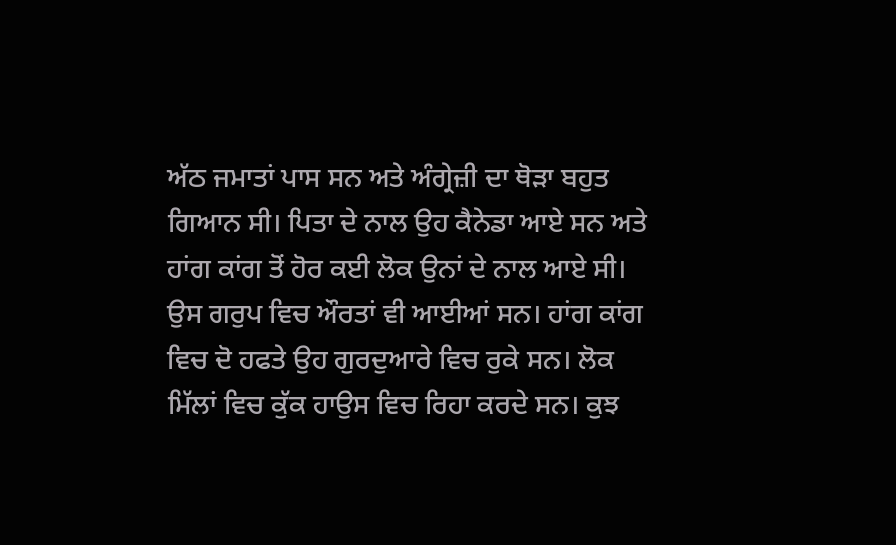ਅੱਠ ਜਮਾਤਾਂ ਪਾਸ ਸਨ ਅਤੇ ਅੰਗ੍ਰੇਜ਼ੀ ਦਾ ਥੋੜਾ ਬਹੁਤ ਗਿਆਨ ਸੀ। ਪਿਤਾ ਦੇ ਨਾਲ ਉਹ ਕੈਨੇਡਾ ਆਏ ਸਨ ਅਤੇ ਹਾਂਗ ਕਾਂਗ ਤੋਂ ਹੋਰ ਕਈ ਲੋਕ ਉਨਾਂ ਦੇ ਨਾਲ ਆਏ ਸੀ। ਉਸ ਗਰੁਪ ਵਿਚ ਔਰਤਾਂ ਵੀ ਆਈਆਂ ਸਨ। ਹਾਂਗ ਕਾਂਗ ਵਿਚ ਦੋ ਹਫਤੇ ਉਹ ਗੁਰਦੁਆਰੇ ਵਿਚ ਰੁਕੇ ਸਨ। ਲੋਕ ਮਿੱਲਾਂ ਵਿਚ ਕੁੱਕ ਹਾਉਸ ਵਿਚ ਰਿਹਾ ਕਰਦੇ ਸਨ। ਕੁਝ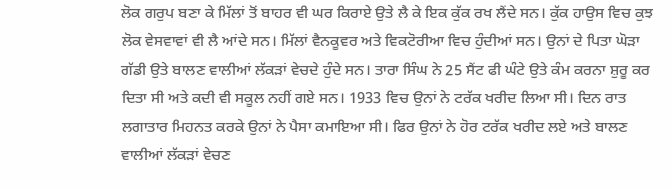ਲੋਕ ਗਰੁਪ ਬਣਾ ਕੇ ਮਿੱਲਾਂ ਤੋਂ ਬਾਹਰ ਵੀ ਘਰ ਕਿਰਾਏ ਉਤੇ ਲੈ ਕੇ ਇਕ ਕੁੱਕ ਰਖ ਲੈਂਦੇ ਸਨ। ਕੁੱਕ ਹਾਉਸ ਵਿਚ ਕੁਝ ਲੋਕ ਵੇਸਵਾਵਾਂ ਵੀ ਲੈ ਆਂਦੇ ਸਨ। ਮਿੱਲਾਂ ਵੈਨਕੂਵਰ ਅਤੇ ਵਿਕਟੋਰੀਆ ਵਿਚ ਹੁੰਦੀਆਂ ਸਨ। ਉਨਾਂ ਦੇ ਪਿਤਾ ਘੋੜਾ ਗੱਡੀ ਉਤੇ ਬਾਲਣ ਵਾਲੀਆਂ ਲੱਕੜਾਂ ਵੇਚਦੇ ਹੁੰਦੇ ਸਨ। ਤਾਰਾ ਸਿੰਘ ਨੇ 25 ਸੈਂਟ ਫੀ ਘੰਟੇ ਉਤੇ ਕੰਮ ਕਰਨਾ ਸ਼ੁਰੂ ਕਰ ਦਿਤਾ ਸੀ ਅਤੇ ਕਦੀ ਵੀ ਸਕੂਲ ਨਹੀਂ ਗਏ ਸਨ। 1933 ਵਿਚ ਉਨਾਂ ਨੇ ਟਰੱਕ ਖਰੀਦ ਲਿਆ ਸੀ। ਦਿਨ ਰਾਤ ਲਗਾਤਾਰ ਮਿਹਨਤ ਕਰਕੇ ਉਨਾਂ ਨੇ ਪੈਸਾ ਕਮਾਇਆ ਸੀ। ਫਿਰ ਉਨਾਂ ਨੇ ਹੋਰ ਟਰੱਕ ਖਰੀਦ ਲਏ ਅਤੇ ਬਾਲਣ ਵਾਲੀਆਂ ਲੱਕੜਾਂ ਵੇਚਣ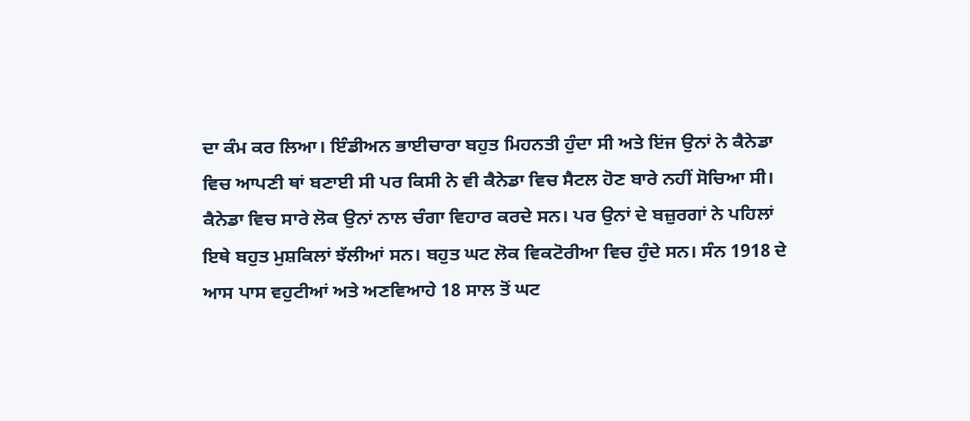ਦਾ ਕੰਮ ਕਰ ਲਿਆ। ਇੰਡੀਅਨ ਭਾਈਚਾਰਾ ਬਹੁਤ ਮਿਹਨਤੀ ਹੁੰਦਾ ਸੀ ਅਤੇ ਇਂਜ ਉਨਾਂ ਨੇ ਕੈਨੇਡਾ ਵਿਚ ਆਪਣੀ ਥਾਂ ਬਣਾਈ ਸੀ ਪਰ ਕਿਸੀ ਨੇ ਵੀ ਕੈਨੇਡਾ ਵਿਚ ਸੈਟਲ ਹੋਣ ਬਾਰੇ ਨਹੀਂ ਸੋਚਿਆ ਸੀ। ਕੈਨੇਡਾ ਵਿਚ ਸਾਰੇ ਲੋਕ ਉਨਾਂ ਨਾਲ ਚੰਗਾ ਵਿਹਾਰ ਕਰਦੇ ਸਨ। ਪਰ ਉਨਾਂ ਦੇ ਬਜ਼ੁਰਗਾਂ ਨੇ ਪਹਿਲਾਂ ਇਥੇ ਬਹੁਤ ਮੁਸ਼ਕਿਲਾਂ ਝੱਲੀਆਂ ਸਨ। ਬਹੁਤ ਘਟ ਲੋਕ ਵਿਕਟੋਰੀਆ ਵਿਚ ਹੁੰਦੇ ਸਨ। ਸੰਨ 1918 ਦੇ ਆਸ ਪਾਸ ਵਹੁਟੀਆਂ ਅਤੇ ਅਣਵਿਆਹੇ 18 ਸਾਲ ਤੋਂ ਘਟ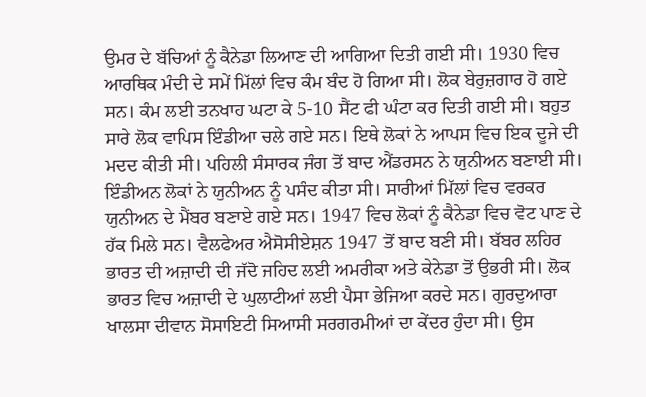ਉਮਰ ਦੇ ਬੱਚਿਆਂ ਨੂੰ ਕੈਨੇਡਾ ਲਿਆਣ ਦੀ ਆਗਿਆ ਦਿਤੀ ਗਈ ਸੀ। 1930 ਵਿਚ ਆਰਥਿਕ ਮੰਦੀ ਦੇ ਸਮੇਂ ਮਿੱਲਾਂ ਵਿਚ ਕੰਮ ਬੰਦ ਹੋ ਗਿਆ ਸੀ। ਲੋਕ ਬੇਰੁਜ਼ਗਾਰ ਹੋ ਗਏ ਸਨ। ਕੰਮ ਲਈ ਤਨਖਾਹ ਘਟਾ ਕੇ 5-10 ਸੈਂਟ ਫੀ ਘੰਟਾ ਕਰ ਦਿਤੀ ਗਈ ਸੀ। ਬਹੁਤ ਸਾਰੇ ਲੋਕ ਵਾਪਿਸ ਇੰਡੀਆ ਚਲੇ ਗਏ ਸਨ। ਇਥੇ ਲੋਕਾਂ ਨੇ ਆਪਸ ਵਿਚ ਇਕ ਦੂਜੇ ਦੀ ਮਦਦ ਕੀਤੀ ਸੀ। ਪਹਿਲੀ ਸੰਸਾਰਕ ਜੰਗ ਤੋਂ ਬਾਦ ਐਂਡਰਸਨ ਨੇ ਯੁਨੀਅਨ ਬਣਾਈ ਸੀ। ਇੰਡੀਅਨ ਲੋਕਾਂ ਨੇ ਯੁਨੀਅਨ ਨੂੰ ਪਸੰਦ ਕੀਤਾ ਸੀ। ਸਾਰੀਆਂ ਮਿੱਲਾਂ ਵਿਚ ਵਰਕਰ ਯੁਨੀਅਨ ਦੇ ਮੈਂਬਰ ਬਣਾਏ ਗਏ ਸਨ। 1947 ਵਿਚ ਲੋਕਾਂ ਨੂੰ ਕੈਨੇਡਾ ਵਿਚ ਵੋਟ ਪਾਣ ਦੇ ਹੱਕ ਮਿਲੇ ਸਨ। ਵੈਲਫੇਅਰ ਐਸੋਸੀਏਸ਼ਨ 1947 ਤੋਂ ਬਾਦ ਬਣੀ ਸੀ। ਬੱਬਰ ਲਹਿਰ ਭਾਰਤ ਦੀ ਅਜ਼ਾਦੀ ਦੀ ਜੱਦੋ ਜਹਿਦ ਲਈ ਅਮਰੀਕਾ ਅਤੇ ਕੇਨੇਡਾ ਤੋਂ ਉਭਰੀ ਸੀ। ਲੋਕ ਭਾਰਤ ਵਿਚ ਅਜ਼ਾਦੀ ਦੇ ਘੁਲਾਟੀਆਂ ਲਈ ਪੈਸਾ ਭੇਜਿਆ ਕਰਦੇ ਸਨ। ਗੁਰਦੁਆਰਾ ਖਾਲਸਾ ਦੀਵਾਨ ਸੋਸਾਇਟੀ ਸਿਆਸੀ ਸਰਗਰਮੀਆਂ ਦਾ ਕੇਂਦਰ ਹੁੰਦਾ ਸੀ। ਉਸ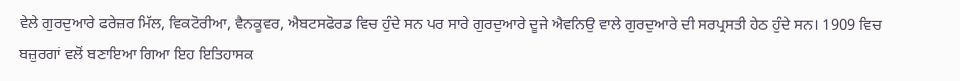ਵੇਲੇ ਗੁਰਦੁਆਰੇ ਫਰੇਜ਼ਰ ਮਿੱਲ, ਵਿਕਟੋਰੀਆ, ਵੈਨਕੂਵਰ, ਐਬਟਸਫੋਰਡ ਵਿਚ ਹੁੰਦੇ ਸਨ ਪਰ ਸਾਰੇ ਗੁਰਦੁਆਰੇ ਦੂਜੇ ਐਵਨਿਉ ਵਾਲੇ ਗੁਰਦੁਆਰੇ ਦੀ ਸਰਪ੍ਰਸਤੀ ਹੇਠ ਹੁੰਦੇ ਸਨ। 1909 ਵਿਚ ਬਜ਼ੁਰਗਾਂ ਵਲੋਂ ਬਣਾਇਆ ਗਿਆ ਇਹ ਇਤਿਹਾਸਕ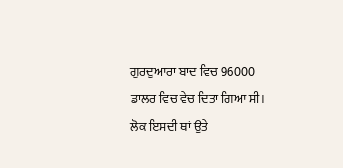ਗੁਰਦੁਆਰਾ ਬਾਦ ਵਿਚ 96000 ਡਾਲਰ ਵਿਚ ਵੇਚ ਦਿਤਾ ਗਿਆ ਸੀ। ਲੋਕ ਇਸਦੀ ਥਾਂ ਉਤੇ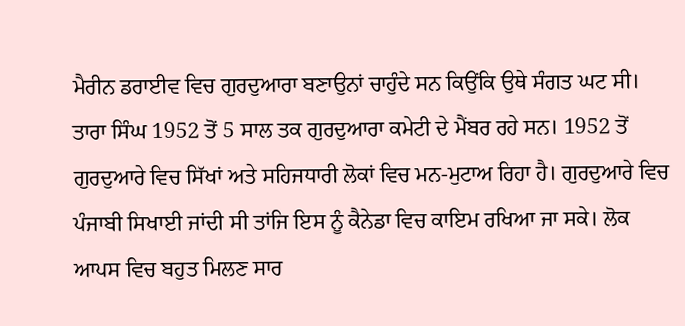ਮੈਰੀਨ ਡਰਾਈਵ ਵਿਚ ਗੁਰਦੁਆਰਾ ਬਣਾਉਨਾਂ ਚਾਹੁੰਦੇ ਸਨ ਕਿਉਂਕਿ ਉਥੇ ਸੰਗਤ ਘਟ ਸੀ। ਤਾਰਾ ਸਿੰਘ 1952 ਤੋਂ 5 ਸਾਲ ਤਕ ਗੁਰਦੁਆਰਾ ਕਮੇਟੀ ਦੇ ਮੈਂਬਰ ਰਹੇ ਸਨ। 1952 ਤੋਂ ਗੁਰਦੁਆਰੇ ਵਿਚ ਸਿੱਖਾਂ ਅਤੇ ਸਹਿਜਧਾਰੀ ਲੋਕਾਂ ਵਿਚ ਮਨ-ਮੁਟਾਅ ਰਿਹਾ ਹੈ। ਗੁਰਦੁਆਰੇ ਵਿਚ ਪੰਜਾਬੀ ਸਿਖਾਈ ਜਾਂਦੀ ਸੀ ਤਾਂਜਿ ਇਸ ਨੂੰ ਕੈਨੇਡਾ ਵਿਚ ਕਾਇਮ ਰਖਿਆ ਜਾ ਸਕੇ। ਲੋਕ ਆਪਸ ਵਿਚ ਬਹੁਤ ਮਿਲਣ ਸਾਰ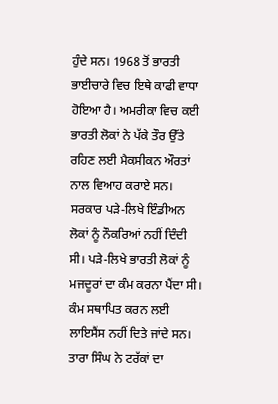ਹੁੰਦੇ ਸਨ। 1968 ਤੋਂ ਭਾਰਤੀ ਭਾਈਚਾਰੇ ਵਿਚ ਇਥੇ ਕਾਫੀ ਵਾਧਾ ਹੋਇਆ ਹੈ। ਅਮਰੀਕਾ ਵਿਚ ਕਈ ਭਾਰਤੀ ਲੋਕਾਂ ਨੇ ਪੱਕੇ ਤੌਰ ਉੱਤੇ ਰਹਿਣ ਲਈ ਮੈਕਸੀਕਨ ਔਰਤਾਂ ਨਾਲ ਵਿਆਹ ਕਰਾਏ ਸਨ। ਸਰਕਾਰ ਪੜੇ-ਲਿਖੇ ਇੰਡੀਅਨ ਲੋਕਾਂ ਨੂੰ ਨੌਕਰਿਆਂ ਨਹੀਂ ਦਿੰਦੀ ਸੀ। ਪੜੇ-ਲਿਖੇ ਭਾਰਤੀ ਲੋਕਾਂ ਨੂੰ ਮਜਦੂਰਾਂ ਦਾ ਕੰਮ ਕਰਨਾ ਪੈਂਦਾ ਸੀ। ਕੰਮ ਸਥਾਪਿਤ ਕਰਨ ਲਈ ਲਾਇਸੈਂਸ ਨਹੀਂ ਦਿਤੇ ਜਾਂਦੇ ਸਨ। ਤਾਰਾ ਸਿੰਘ ਨੇ ਟਰੱਕਾਂ ਦਾ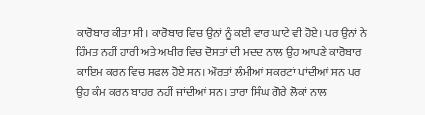ਕਾਰੋਬਾਰ ਕੀਤਾ ਸੀ। ਕਾਰੋਬਾਰ ਵਿਚ ਉਨਾਂ ਨੂੰ ਕਈ ਵਾਰ ਘਾਟੇ ਵੀ ਹੋਏ। ਪਰ ਉਨਾਂ ਨੇ ਹਿੰਮਤ ਨਹੀਂ ਹਾਰੀ ਅਤੇ ਅਖੀਰ ਵਿਚ ਦੋਸਤਾਂ ਦੀ ਮਦਦ ਨਾਲ ਉਹ ਆਪਣੇ ਕਾਰੋਬਾਰ ਕਾਇਮ ਕਰਨ ਵਿਚ ਸਫਲ ਹੋਏ ਸਨ। ਔਰਤਾਂ ਲੰਮੀਆਂ ਸਕਰਟਾਂ ਪਾਂਦੀਆਂ ਸਨ ਪਰ ਉਹ ਕੰਮ ਕਰਨ ਬਾਹਰ ਨਹੀਂ ਜਾਂਦੀਆਂ ਸਨ। ਤਾਰਾ ਸਿੰਘ ਗੋਰੇ ਲੋਕਾਂ ਨਾਲ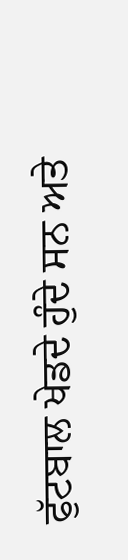ਫੁੱਟਬਾਲ ਖੇਡਦੇ ਹੁੰਦੇ ਸਨ ਅਤੇ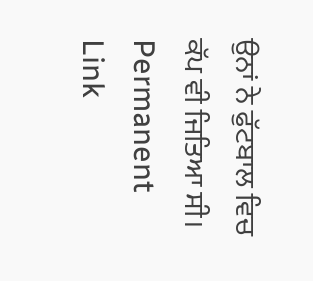ਉਨਾਂ ਨੇ ਫੁੱਟਬਾਲ ਵਿਚ ਕੱਪ ਵੀ ਜਿਤਿਆ ਸੀ।
Permanent Link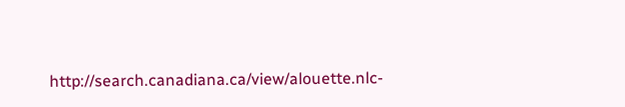http://search.canadiana.ca/view/alouette.nlc-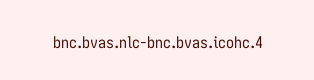bnc.bvas.nlc-bnc.bvas.icohc.4